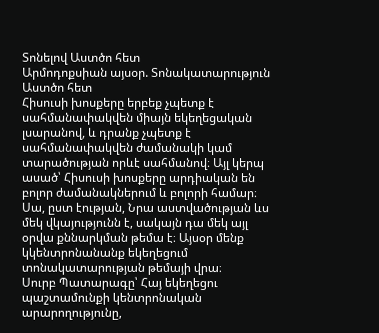Տոնելով Աստծո հետ
Արմոդոքսիան այսօր. Տոնակատարություն Աստծո հետ
Հիսուսի խոսքերը երբեք չպետք է սահմանափակվեն միայն եկեղեցական լսարանով, և դրանք չպետք է սահմանափակվեն ժամանակի կամ տարածության որևէ սահմանով։ Այլ կերպ ասած՝ Հիսուսի խոսքերը արդիական են բոլոր ժամանակներում և բոլորի համար։ Սա, ըստ էության, Նրա աստվածության ևս մեկ վկայությունն է, սակայն դա մեկ այլ օրվա քննարկման թեմա է։ Այսօր մենք կկենտրոնանանք եկեղեցում տոնակատարության թեմայի վրա։
Սուրբ Պատարագը՝ Հայ եկեղեցու պաշտամունքի կենտրոնական արարողությունը,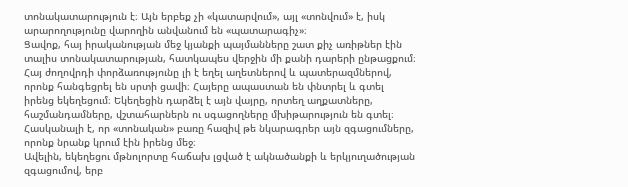տոնակատարություն է։ Այն երբեք չի «կատարվում», այլ «տոնվում» է, իսկ արարողությունը վարողին անվանում են «պատարագիչ»։
Ցավոք, հայ իրականության մեջ կյանքի պայմանները շատ քիչ առիթներ էին տալիս տոնակատարության, հատկապես վերջին մի քանի դարերի ընթացքում։ Հայ ժողովրդի փորձառությունը լի է եղել աղետներով և պատերազմներով, որոնք հանգեցրել են սրտի ցավի։ Հայերը ապաստան են փնտրել և գտել իրենց եկեղեցում։ Եկեղեցին դարձել է այն վայրը, որտեղ աղքատները, հաշմանդամները, վշտահարներն ու սգացողները մխիթարություն են գտել։ Հասկանալի է, որ «տոնական» բառը հազիվ թե նկարագրեր այն զգացումները, որոնք նրանք կրում էին իրենց մեջ։
Ավելին, եկեղեցու մթնոլորտը հաճախ լցված է ակնածանքի և երկյուղածության զգացումով, երբ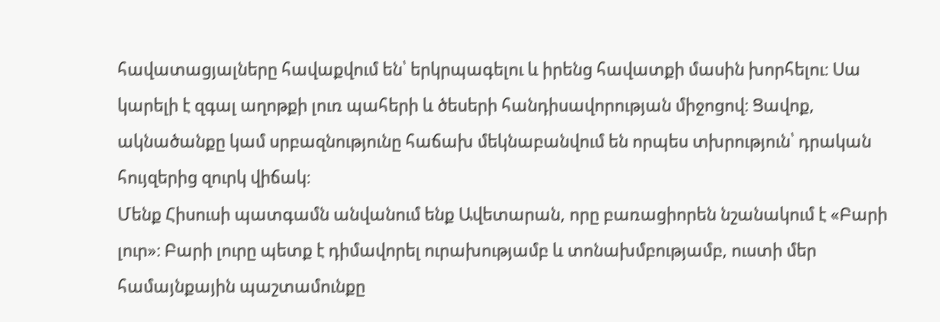հավատացյալները հավաքվում են՝ երկրպագելու և իրենց հավատքի մասին խորհելու։ Սա կարելի է զգալ աղոթքի լուռ պահերի և ծեսերի հանդիսավորության միջոցով։ Ցավոք, ակնածանքը կամ սրբազնությունը հաճախ մեկնաբանվում են որպես տխրություն՝ դրական հույզերից զուրկ վիճակ։
Մենք Հիսուսի պատգամն անվանում ենք Ավետարան, որը բառացիորեն նշանակում է «Բարի լուր»։ Բարի լուրը պետք է դիմավորել ուրախությամբ և տոնախմբությամբ, ուստի մեր համայնքային պաշտամունքը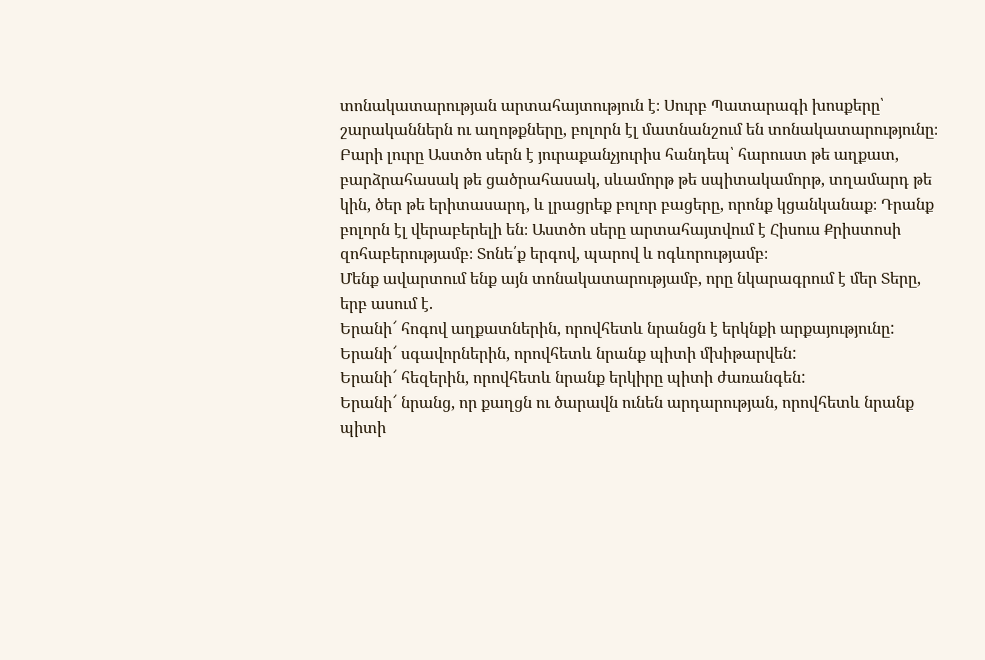տոնակատարության արտահայտություն է։ Սուրբ Պատարագի խոսքերը՝ շարականներն ու աղոթքները, բոլորն էլ մատնանշում են տոնակատարությունը։ Բարի լուրը Աստծո սերն է յուրաքանչյուրիս հանդեպ՝ հարուստ թե աղքատ, բարձրահասակ թե ցածրահասակ, սևամորթ թե սպիտակամորթ, տղամարդ թե կին, ծեր թե երիտասարդ, և լրացրեք բոլոր բացերը, որոնք կցանկանաք։ Դրանք բոլորն էլ վերաբերելի են։ Աստծո սերը արտահայտվում է Հիսուս Քրիստոսի զոհաբերությամբ։ Տոնե՛ք երգով, պարով և ոգևորությամբ։
Մենք ավարտում ենք այն տոնակատարությամբ, որը նկարագրում է մեր Տերը, երբ ասում է.
Երանի՜ հոգով աղքատներին, որովհետև նրանցն է երկնքի արքայությունը:
Երանի՜ սգավորներին, որովհետև նրանք պիտի մխիթարվեն:
Երանի՜ հեզերին, որովհետև նրանք երկիրը պիտի ժառանգեն:
Երանի՜ նրանց, որ քաղցն ու ծարավն ունեն արդարության, որովհետև նրանք պիտի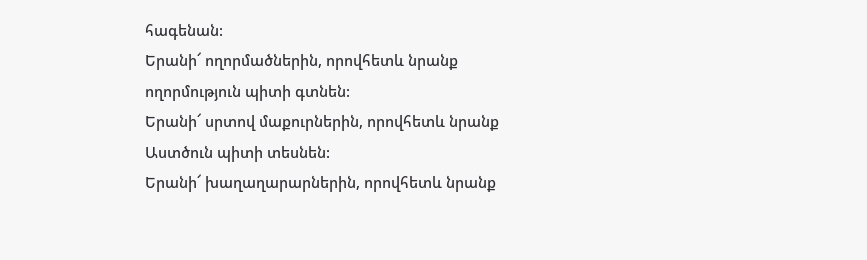հագենան:
Երանի՜ ողորմածներին, որովհետև նրանք ողորմություն պիտի գտնեն:
Երանի՜ սրտով մաքուրներին, որովհետև նրանք Աստծուն պիտի տեսնեն:
Երանի՜ խաղաղարարներին, որովհետև նրանք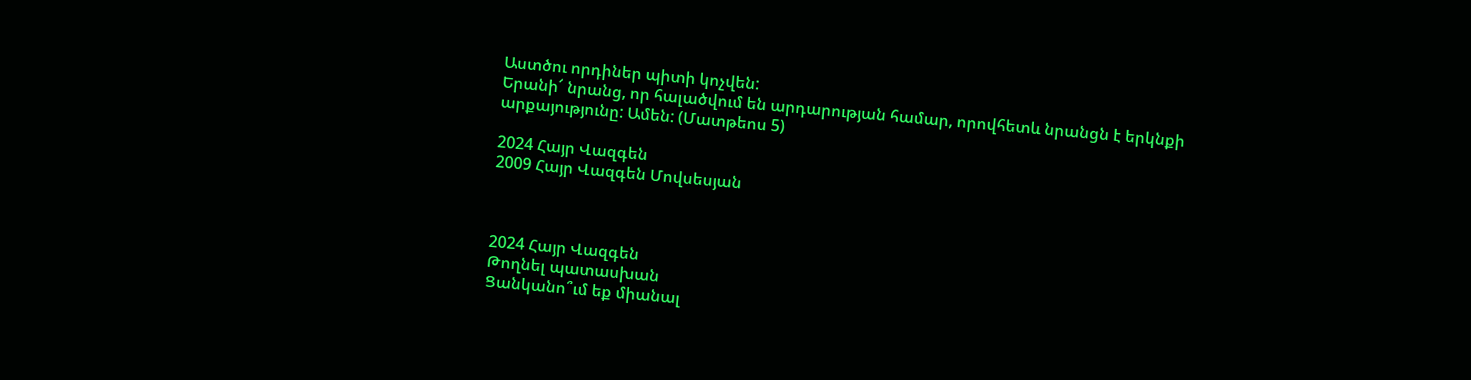Աստծու որդիներ պիտի կոչվեն:
Երանի՜ նրանց, որ հալածվում են արդարության համար, որովհետև նրանցն է երկնքի արքայությունը: Ամեն: (Մատթեոս 5)

2024 Հայր Վազգեն
2009 Հայր Վազգեն Մովսեսյան



2024 Հայր Վազգեն
Թողնել պատասխան
Ցանկանո՞ւմ եք միանալ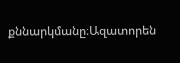քննարկմանը։Ազատորեն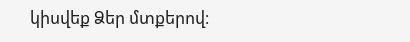կիսվեք Ձեր մտքերով։